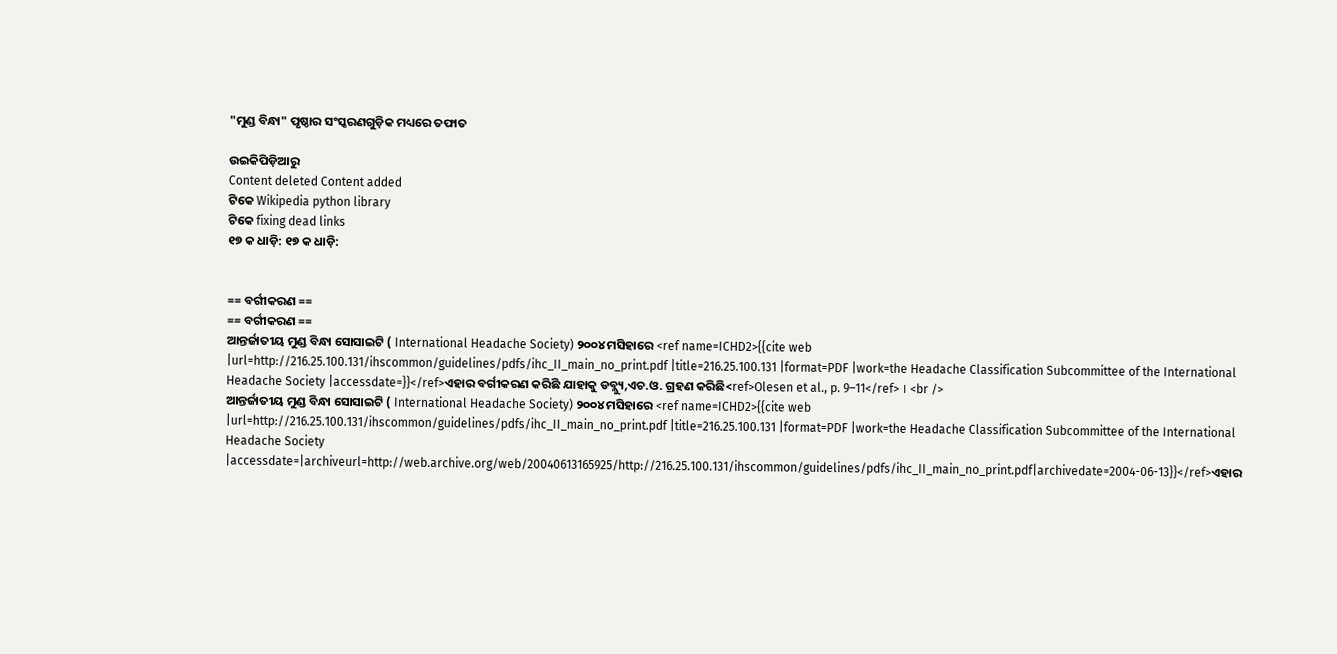"ମୁଣ୍ଡ ବିନ୍ଧା" ପୃଷ୍ଠାର ସଂସ୍କରଣ‌ଗୁଡ଼ିକ ମଧ୍ୟରେ ତଫାତ

ଉଇକିପିଡ଼ିଆ‌ରୁ
Content deleted Content added
ଟିକେ Wikipedia python library
ଟିକେ fixing dead links
୧୭ କ ଧାଡ଼ି: ୧୭ କ ଧାଡ଼ି:


== ବର୍ଗୀକରଣ ==
== ବର୍ଗୀକରଣ ==
ଆନ୍ତର୍ଜାତୀୟ ମୁଣ୍ଡ ବିନ୍ଧା ସୋସାଇଟି ( International Headache Society) ୨୦୦୪ ମସିହାରେ <ref name=ICHD2>{{cite web |url=http://216.25.100.131/ihscommon/guidelines/pdfs/ihc_II_main_no_print.pdf |title=216.25.100.131 |format=PDF |work=the Headache Classification Subcommittee of the International Headache Society |accessdate=}}</ref>ଏହାର ବର୍ଗୀକରଣ କରିଛି ଯାହାକୁ ଡବ୍ଲ୍ୟୁ,ଏଚ.ଓ. ଗ୍ରହଣ କରିଛି<ref>Olesen et al., p. 9–11</ref> । <br />
ଆନ୍ତର୍ଜାତୀୟ ମୁଣ୍ଡ ବିନ୍ଧା ସୋସାଇଟି ( International Headache Society) ୨୦୦୪ ମସିହାରେ <ref name=ICHD2>{{cite web |url=http://216.25.100.131/ihscommon/guidelines/pdfs/ihc_II_main_no_print.pdf |title=216.25.100.131 |format=PDF |work=the Headache Classification Subcommittee of the International Headache Society |accessdate=|archiveurl=http://web.archive.org/web/20040613165925/http://216.25.100.131/ihscommon/guidelines/pdfs/ihc_II_main_no_print.pdf|archivedate=2004-06-13}}</ref>ଏହାର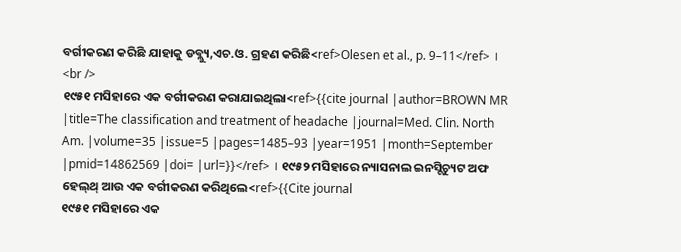ବର୍ଗୀକରଣ କରିଛି ଯାହାକୁ ଡବ୍ଲ୍ୟୁ,ଏଚ.ଓ. ଗ୍ରହଣ କରିଛି<ref>Olesen et al., p. 9–11</ref> । <br />
୧୯୫୧ ମସିହାରେ ଏକ ବର୍ଗୀକରଣ କରାଯାଇଥିଲା<ref>{{cite journal |author=BROWN MR |title=The classification and treatment of headache |journal=Med. Clin. North Am. |volume=35 |issue=5 |pages=1485–93 |year=1951 |month=September |pmid=14862569 |doi= |url=}}</ref> । ୧୯୫୨ ମସିହାରେ ନ୍ୟାସନାଲ ଇନସ୍ଟିଚ୍ୟୁଟ ଅଫ ହେଲ୍‌ଥ୍ ଆଉ ଏକ ବର୍ଗୀକରଣ କରିଥିଲେ<ref>{{Cite journal
୧୯୫୧ ମସିହାରେ ଏକ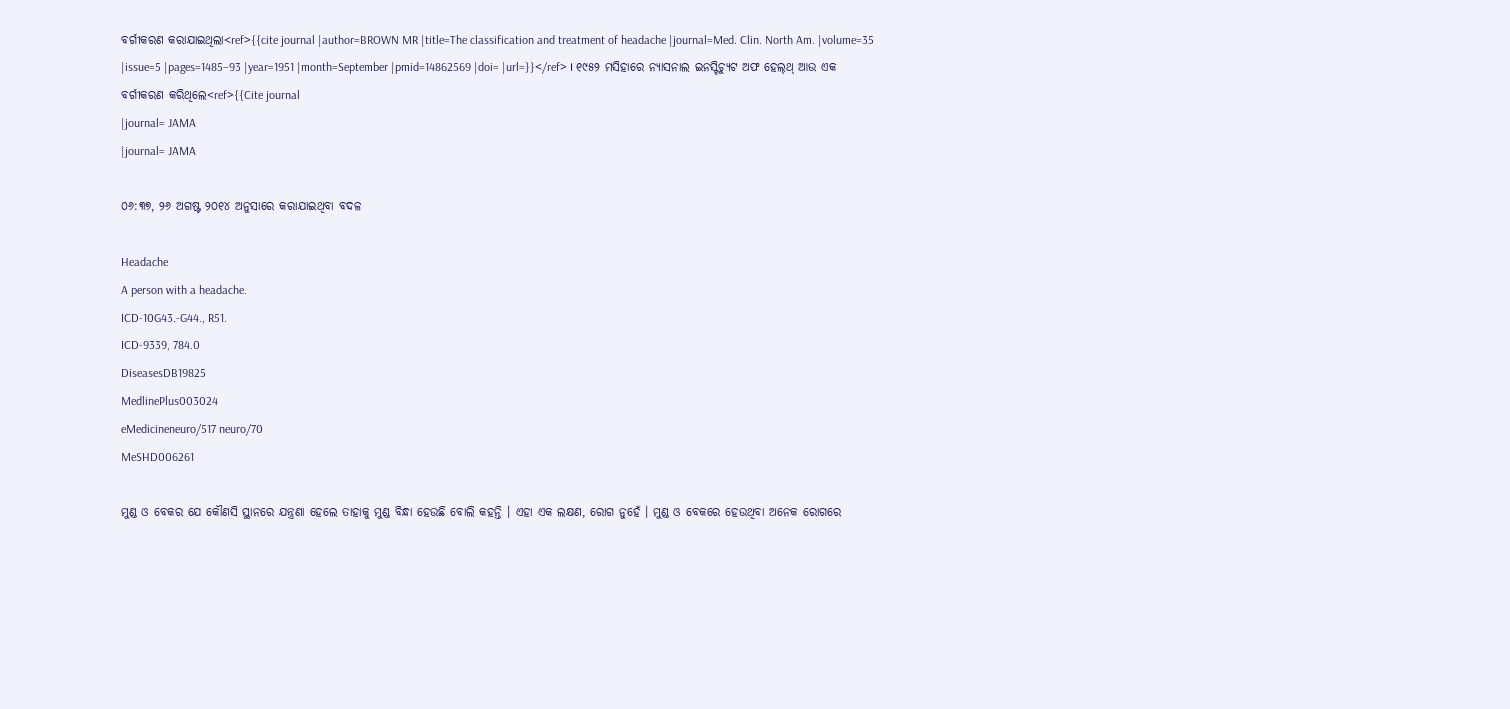ବର୍ଗୀକରଣ କରାଯାଇଥିଲା<ref>{{cite journal |author=BROWN MR |title=The classification and treatment of headache |journal=Med. Clin. North Am. |volume=35 |issue=5 |pages=1485–93 |year=1951 |month=September |pmid=14862569 |doi= |url=}}</ref> । ୧୯୫୨ ମସିହାରେ ନ୍ୟାସନାଲ ଇନସ୍ଟିଚ୍ୟୁଟ ଅଫ ହେଲ୍‌ଥ୍ ଆଉ ଏକ ବର୍ଗୀକରଣ କରିଥିଲେ<ref>{{Cite journal
|journal= JAMA
|journal= JAMA

୦୬:୩୭, ୨୬ ଅଗଷ୍ଟ ୨୦୧୪ ଅନୁସାରେ କରାଯାଇଥିବା ବଦଳ

Headache
A person with a headache.
ICD-10G43.-G44., R51.
ICD-9339, 784.0
DiseasesDB19825
MedlinePlus003024
eMedicineneuro/517 neuro/70
MeSHD006261

ମୁଣ୍ଡ ଓ ବେକର ଯେ କୌଣସି ସ୍ଥାନରେ ଯନ୍ତ୍ରଣା ହେଲେ ତାହାକୁ ମୁଣ୍ଡ ବିନ୍ଧା ହେଉଛି ବୋଲି କହନ୍ତି । ଏହା ଏକ ଲକ୍ଷଣ, ରୋଗ ନୁହେଁ । ମୁଣ୍ଡ ଓ ବେକରେ ହେଉଥିବା ଅନେକ ରୋଗରେ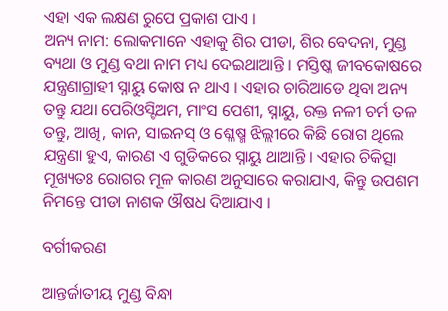ଏହା ଏକ ଲକ୍ଷଣ ରୁପେ ପ୍ରକାଶ ପାଏ ।
ଅନ୍ୟ ନାମ: ଲୋକମାନେ ଏହାକୁ ଶିର ପୀଡା, ଶିର ବେଦନା, ମୁଣ୍ଡ ବ୍ୟଥା ଓ ମୁଣ୍ଡ ବଥା ନାମ ମଧ୍ୟ ଦେଇଥାଆନ୍ତି । ମସ୍ତିଷ୍କ ଜୀବକୋଷରେ ଯନ୍ତ୍ରଣାଗ୍ରାହୀ ସ୍ନାୟୁ କୋଷ ନ ଥାଏ । ଏହାର ଚାରିଆଡେ ଥିବା ଅନ୍ୟ ତନ୍ତୁ ଯଥା ପେରିଓସ୍ଟିଅମ, ମାଂସ ପେଶୀ, ସ୍ନାୟୁ, ରକ୍ତ ନଳୀ ଚର୍ମ ତଳ ତନ୍ତୁ, ଆଖି, କାନ, ସାଇନସ୍ ଓ ଶ୍ଳେଷ୍ମ ଝିଲ୍ଲୀରେ କିଛି ରୋଗ ଥିଲେ ଯନ୍ତ୍ରଣା ହୁଏ, କାରଣ ଏ ଗୁଡିକରେ ସ୍ନାୟୁ ଥାଆନ୍ତି । ଏହାର ଚିକିତ୍ସା ମୂଖ୍ୟତଃ ରୋଗର ମୂଳ କାରଣ ଅନୁସାରେ କରାଯାଏ, କିନ୍ତୁ ଉପଶମ ନିମନ୍ତେ ପୀଡା ନାଶକ ଔଷଧ ଦିଆଯାଏ ।

ବର୍ଗୀକରଣ

ଆନ୍ତର୍ଜାତୀୟ ମୁଣ୍ଡ ବିନ୍ଧା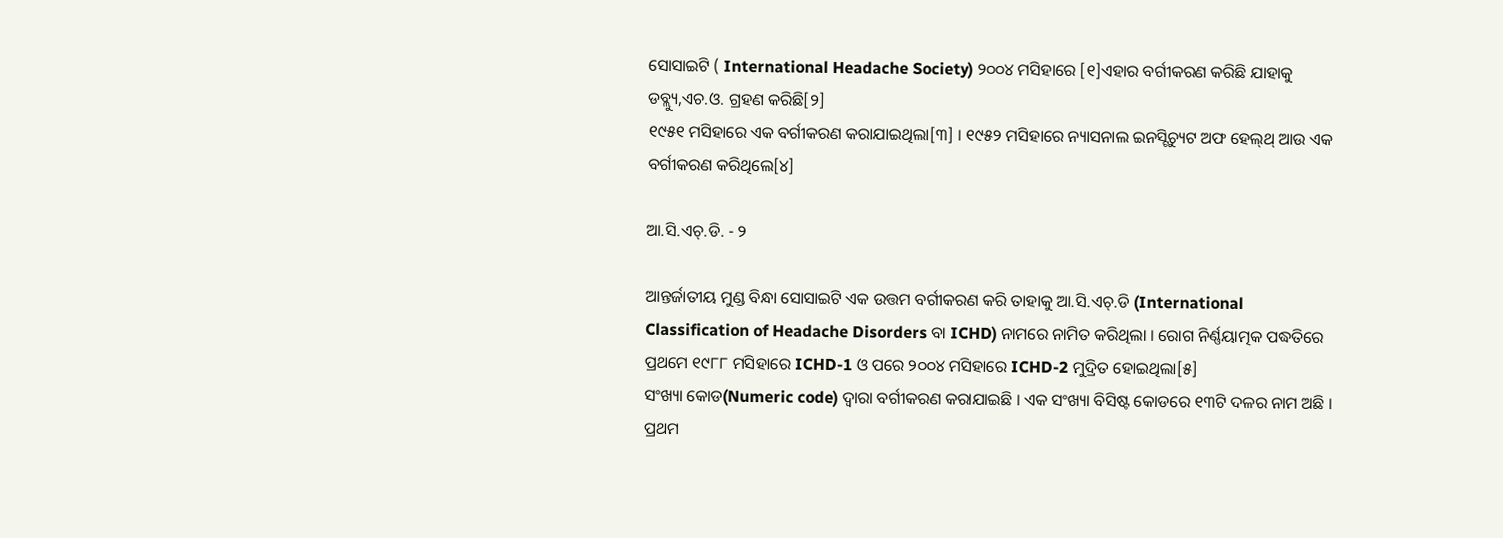ସୋସାଇଟି ( International Headache Society) ୨୦୦୪ ମସିହାରେ [୧]ଏହାର ବର୍ଗୀକରଣ କରିଛି ଯାହାକୁ ଡବ୍ଲ୍ୟୁ,ଏଚ.ଓ. ଗ୍ରହଣ କରିଛି[୨]
୧୯୫୧ ମସିହାରେ ଏକ ବର୍ଗୀକରଣ କରାଯାଇଥିଲା[୩] । ୧୯୫୨ ମସିହାରେ ନ୍ୟାସନାଲ ଇନସ୍ଟିଚ୍ୟୁଟ ଅଫ ହେଲ୍‌ଥ୍ ଆଉ ଏକ ବର୍ଗୀକରଣ କରିଥିଲେ[୪]

ଆ.ସି.ଏଚ୍.ଡି. - ୨

ଆନ୍ତର୍ଜାତୀୟ ମୁଣ୍ଡ ବିନ୍ଧା ସୋସାଇଟି ଏକ ଉତ୍ତମ ବର୍ଗୀକରଣ କରି ତାହାକୁ ଆ.ସି.ଏଚ୍.ଡି (International Classification of Headache Disorders ବା ICHD) ନାମରେ ନାମିତ କରିଥିଲା । ରୋଗ ନିର୍ଣ୍ଣୟାତ୍ମକ ପଦ୍ଧତିରେ ପ୍ରଥମେ ୧୯୮୮ ମସିହାରେ ICHD-1 ଓ ପରେ ୨୦୦୪ ମସିହାରେ ICHD-2 ମୁଦ୍ରିତ ହୋଇଥିଲା[୫]
ସଂଖ୍ୟା କୋଡ(Numeric code) ଦ୍ଵାରା ବର୍ଗୀକରଣ କରାଯାଇଛି । ଏକ ସଂଖ୍ୟା ବିସିଷ୍ଟ କୋଡରେ ୧୩ଟି ଦଳର ନାମ ଅଛି । ପ୍ରଥମ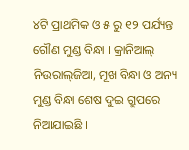୪ଟି ପ୍ରାଥମିକ ଓ ୫ ରୁ ୧୨ ପର୍ଯ୍ୟନ୍ତ ଗୌଣ ମୁଣ୍ଡ ବିନ୍ଧା । କ୍ରାନିଆଲ୍ ନିଉରାଲ୍‌ଜିଆ, ମୂଖ ବିନ୍ଧା ଓ ଅନ୍ୟ ମୁଣ୍ଡ ବିନ୍ଧା ଶେଷ ଦୁଇ ଗ୍ରୁପରେ ନିଆଯାଇଛି ।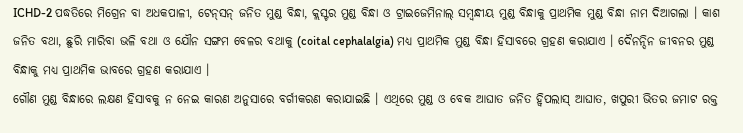ICHD-2 ପଦ୍ଧତିରେ ମିଗ୍ରେନ ବା ଅଧକପାଳୀ, ଟେନ୍‌ସନ୍ ଜନିତ ମୁଣ୍ଡ ବିନ୍ଧା, କ୍ଲସ୍ଟର ମୁଣ୍ଡ ବିନ୍ଧା ଓ ଟ୍ରାଇଜେମିନାଲ୍ ସମ୍ବନ୍ଧୀୟ ମୁଣ୍ଡ ବିନ୍ଧାକୁ ପ୍ରାଥମିକ ମୁଣ୍ଡ ବିନ୍ଧା ନାମ ଦିଆଗଲା । କାଶ ଜନିତ ବଥା, ଛୁରି ମାରିବା ଭଳି ବଥା ଓ ଯୌନ ସଙ୍ଗମ ବେଳର ବଥାକୁ (coital cephalalgia) ମଧ୍ୟ ପ୍ରାଥମିକ ମୁଣ୍ଡ ବିନ୍ଧା ହିସାବରେ ଗ୍ରହଣ କରାଯାଏ । ଦୈନନ୍ଦିନ ଜୀବନର ମୁଣ୍ଡ ବିନ୍ଧାକୁ ମଧ୍ୟ ପ୍ରାଥମିକ ଭାବରେ ଗ୍ରହଣ କରାଯାଏ ।
ଗୌଣ ମୁଣ୍ଡ ବିନ୍ଧାରେ ଲକ୍ଷଣ ହିସାବକୁ ନ ନେଇ କାରଣ ଅନୁସାରେ ବର୍ଗୀକରଣ କରାଯାଇଛି । ଏଥିରେ ମୁଣ୍ଡ ଓ ବେକ ଆଘାତ ଜନିତ ହ୍ଵିପଲାସ୍ ଆଘାତ, ଖପୁରୀ ଭିତର ଜମାଟ ରକ୍ତ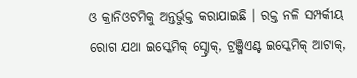ଓ କ୍ରାନିଓଟମିକୁ ଅନ୍ତର୍ଭୁକ୍ତ କରାଯାଇଛି । ରକ୍ତ ନଳି ସମ୍ପର୍କୀୟ ରୋଗ ଯଥା ଇସ୍କେମିକ୍ ସ୍ଟ୍ରୋକ୍, ଟ୍ରଞ୍ଜିଏଣ୍ଟ ଇସ୍କେମିକ୍ ଆଟାକ୍,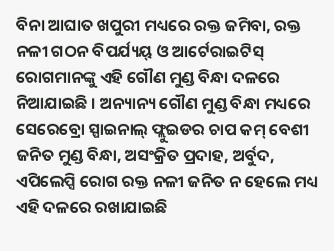ବିନା ଆଘାତ ଖପୁରୀ ମଧ୍ୟରେ ରକ୍ତ ଜମିବା, ରକ୍ତ ନଳୀ ଗଠନ ବିପର୍ଯ୍ୟୟ୍ ଓ ଆର୍ଟେରାଇଟିସ୍ ରୋଗମାନଙ୍କୁ ଏହି ଗୌଣ ମୁଣ୍ଡ ବିନ୍ଧା ଦଳରେ ନିଆଯାଇଛି । ଅନ୍ୟାନ୍ୟ ଗୌଣ ମୁଣ୍ଡ ବିନ୍ଧା ମଧ୍ୟରେ ସେରେବ୍ରୋ ସ୍ପାଇନାଲ୍ ଫ୍ଲୁଇଡର ଚାପ କମ୍ ବେଶୀ ଜନିତ ମୁଣ୍ଡ ବିନ୍ଧା, ଅସଂକ୍ରିତ ପ୍ରଦାହ, ଅର୍ବୁଦ, ଏପିଲେପ୍ସି ରୋଗ ରକ୍ତ ନଳୀ ଜନିତ ନ ହେଲେ ମଧ୍ୟ ଏହି ଦଳରେ ରଖାଯାଇଛି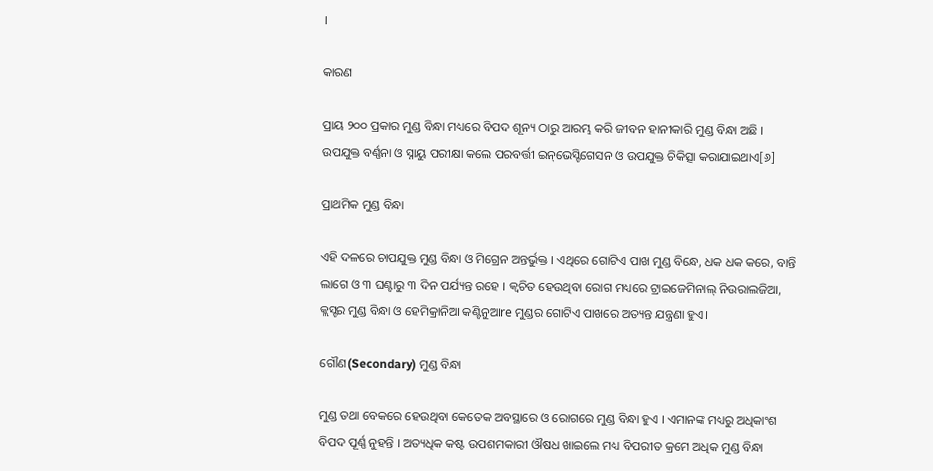।

କାରଣ

ପ୍ରାୟ ୨୦୦ ପ୍ରକାର ମୁଣ୍ଡ ବିନ୍ଧା ମଧ୍ୟରେ ବିପଦ ଶୂନ୍ୟ ଠାରୁ ଆରମ୍ଭ କରି ଜୀବନ ହାନୀକାରି ମୁଣ୍ଡ ବିନ୍ଧା ଅଛି । ଉପଯୁକ୍ତ ବର୍ଣ୍ଣନା ଓ ସ୍ନାୟୁ ପରୀକ୍ଷା କଲେ ପରବର୍ତ୍ତୀ ଇନ୍‌ଭେସ୍ଟିଗେସନ ଓ ଉପଯୁକ୍ତ ଚିକିତ୍ସା କରାଯାଇଥାଏ[୬]

ପ୍ରାଥମିକ ମୁଣ୍ଡ ବିନ୍ଧା

ଏହି ଦଳରେ ଚାପଯୁକ୍ତ ମୁଣ୍ଡ ବିନ୍ଧା ଓ ମିଗ୍ରେନ ଅନ୍ତର୍ଭୁକ୍ତ । ଏଥିରେ ଗୋଟିଏ ପାଖ ମୁଣ୍ଡ ବିନ୍ଧେ, ଧକ ଧକ କରେ, ବାନ୍ତି ଲାଗେ ଓ ୩ ଘଣ୍ଟାରୁ ୩ ଦିନ ପର୍ଯ୍ୟନ୍ତ ରହେ । କ୍ଵଚିତ ହେଉଥିବା ରୋଗ ମଧ୍ୟରେ ଟ୍ରାଇଜେମିନାଲ୍ ନିଉରାଲଜିଆ, କ୍ଲସ୍ଟର ମୁଣ୍ଡ ବିନ୍ଧା ଓ ହେମିକ୍ରାନିଆ କଣ୍ଟିନୁଆre ମୁଣ୍ଡର ଗୋଟିଏ ପାଖରେ ଅତ୍ୟନ୍ତ ଯନ୍ତ୍ରଣା ହୁଏ।

ଗୌଣ(Secondary) ମୁଣ୍ଡ ବିନ୍ଧା

ମୁଣ୍ଡ ତଥା ବେକରେ ହେଉଥିବା କେତେକ ଅବସ୍ଥାରେ ଓ ରୋଗରେ ମୁଣ୍ଡ ବିନ୍ଧା ହୁଏ । ଏମାନଙ୍କ ମଧ୍ୟରୁ ଅଧିକାଂଶ ବିପଦ ପୂର୍ଣ୍ଣ ନୁହନ୍ତି । ଅତ୍ୟଧିକ କଷ୍ଟ ଉପଶମକାରୀ ଔଷଧ ଖାଇଲେ ମଧ୍ୟ ବିପରୀତ କ୍ରମେ ଅଧିକ ମୁଣ୍ଡ ବିନ୍ଧା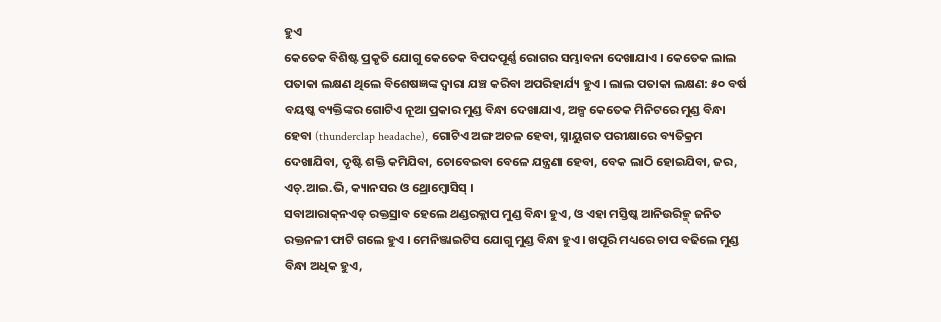ହୁଏ
କେତେକ ବିଶିଷ୍ଟ ପ୍ରକୃତି ଯୋଗୁ କେତେକ ବିପଦପୂର୍ଣ୍ଣ ରୋଗର ସମ୍ଭାବନା ଦେଖାଯାଏ । କେତେକ ଲାଲ ପତାକା ଲକ୍ଷଣ ଥିଲେ ବିଶେଷଜ୍ଞଙ୍କ ଦ୍ଵାରା ଯଞ୍ଚ କରିବା ଅପରିହାର୍ଯ୍ୟ ହୁଏ । ଲାଲ ପତାକା ଲକ୍ଷଣ: ୫୦ ବର୍ଷ ବୟଷ୍କ ବ୍ୟକ୍ତିଙ୍କର ଗୋଟିଏ ନୂଆ ପ୍ରକାର ମୁଣ୍ଡ ବିନ୍ଧା ଦେଖାଯାଏ, ଅଳ୍ପ କେତେକ ମିନିଟରେ ମୁଣ୍ଡ ବିନ୍ଧା ହେବା (thunderclap headache), ଗୋଟିଏ ଅଙ୍ଗ ଅଚଳ ହେବା, ସ୍ନାୟୁଗତ ପରୀକ୍ଷାରେ ବ୍ୟତିକ୍ରମ ଦେଖାଯିବା, ଦୃଷ୍ଟି ଶକ୍ତି କମିଯିବା, ଚୋବେଇବା ବେଳେ ଯନ୍ତ୍ରଣା ହେବା, ବେକ ଲାଠି ହୋଇଯିବା, ଜର, ଏଚ୍.ଆଇ.ଭି, କ୍ୟାନସର ଓ ଥ୍ରୋମ୍ବୋସିସ୍ ।
ସବାଆରାକ୍‌ନଏଡ୍ ରକ୍ତସ୍ରାବ ହେଲେ ଥଣ୍ଡରକ୍ଲାପ ମୁଣ୍ଡ ବିନ୍ଧା ହୁଏ, ଓ ଏହା ମସ୍ତିଷ୍କ ଆନିଉରିଜ୍ମ୍ ଜନିତ ରକ୍ତନଳୀ ଫାଟି ଗଲେ ହୁଏ । ମେନିଞ୍ଜାଇଟିସ ଯୋଗୁ ମୁଣ୍ଡ ବିନ୍ଧା ହୁଏ । ଖପୂରି ମଧ୍ୟରେ ଚାପ ବଢିଲେ ମୁଣ୍ଡ ବିନ୍ଧା ଅଧିକ ହୁଏ,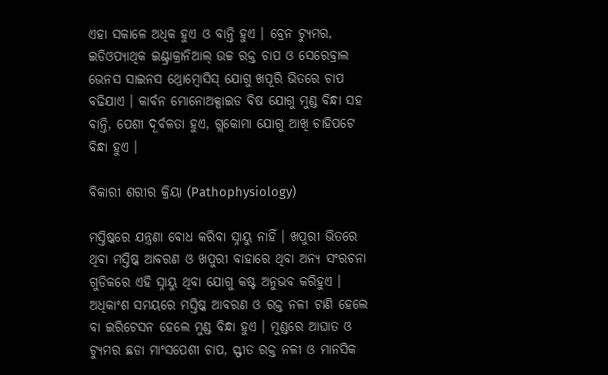ଏହା ସକାଳେ ଅଧିକ ହୁଏ ଓ ବାନ୍ତି ହୁଏ । ବ୍ରେନ ଟ୍ୟୁମର, ଇଡିଓପ୍ୟାଥିକ ଇଣ୍ଟ୍ରାକ୍ରାନିଆଲ୍ ଉଚ୍ଚ ରକ୍ତ ଚାପ ଓ ସେରେବ୍ରାଲ ଭେନସ ସାଇନସ ଥ୍ରୋମ୍ବୋସିସ୍ ଯୋଗୁ ଖପୂରି ଭିତରେ ଚାପ ବଢିଯାଏ । କାର୍ବନ ମୋନୋଅକ୍ସାଇଡ ବିଷ ଯୋଗୁ ମୁଣ୍ଡ ବିନ୍ଧା ସହ ବାନ୍ତି, ପେଶୀ ଦୂର୍ବଳତା ହୁଏ, ଗ୍ଲକୋମା ଯୋଗୁ ଆଖି ଚାହିପଟେ ବିନ୍ଧା ହୁଏ ।

ବିକାରୀ ଶରୀର କ୍ରିୟା (Pathophysiology)

ମସ୍ତିଷ୍କରେ ଯନ୍ତ୍ରଣା ବୋଧ କରିବା ସ୍ନାୟୁ ନାହିଁ । ଖପୁରୀ ଭିତରେ ଥିବା ମସ୍ତିଷ୍କ ଆବରଣ ଓ ଖପୁରୀ ବାହାରେ ଥିବା ଅନ୍ୟ ସଂରଚନା ଗୁଡିକରେ ଏହି ସ୍ନାୟୁ ଥିବା ଯୋଗୁ କଷ୍ଟ ଅନୁଭବ କରିହୁଏ ।
ଅଧିକାଂଶ ସମୟରେ ମସ୍ତିଷ୍କ ଆବରଣ ଓ ରକ୍ତ ନଳୀ ଟାଣି ହେଲେ ବା ଇରିଟେସନ ହେଲେ ମୁଣ୍ଡ ବିନ୍ଧା ହୁଏ । ମୁଣ୍ଡରେ ଆଘାତ ଓ ଟ୍ୟୁମର ଛଡା ମାଂସପେଶୀ ଚାପ, ସ୍ଫୀତ ରକ୍ତ ନଳୀ ଓ ମାନସିକ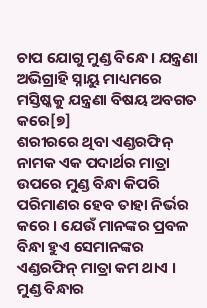ଚାପ ଯୋଗୁ ମୁଣ୍ଡ ବିନ୍ଧେ । ଯନ୍ତ୍ରଣା ଅଭିଗ୍ରାହି ସ୍ନାୟୁ ମାଧ୍ୟମରେ ମସ୍ତିଷ୍କକୁ ଯନ୍ତ୍ରଣା ବିଷୟ ଅବଗତ କରେ[୭]
ଶରୀରରେ ଥିବା ଏଣ୍ଡରଫିନ୍ ନାମକ ଏକ ପଦାର୍ଥର ମାତ୍ରା ଉପରେ ମୁଣ୍ଡ ବିନ୍ଧା କିପରି ପରିମାଣର ହେବ ତାହା ନିର୍ଭର କରେ । ଯେଉଁ ମାନଙ୍କର ପ୍ରବଳ ବିନ୍ଧା ହୁଏ ସେମାନଙ୍କର ଏଣ୍ଡରଫିନ୍ ମାତ୍ରା କମ ଥାଏ ।
ମୁଣ୍ଡ ବିନ୍ଧାର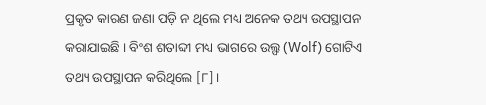ପ୍ରକୃତ କାରଣ ଜଣା ପଡ଼ି ନ ଥିଲେ ମଧ୍ୟ ଅନେକ ତଥ୍ୟ ଉପସ୍ଥାପନ କରାଯାଇଛି । ବିଂଶ ଶତାବ୍ଦୀ ମଧ୍ୟ ଭାଗରେ ଉଲ୍ଫ (Wolf) ଗୋଟିଏ ତଥ୍ୟ ଉପସ୍ଥାପନ କରିଥିଲେ [୮]।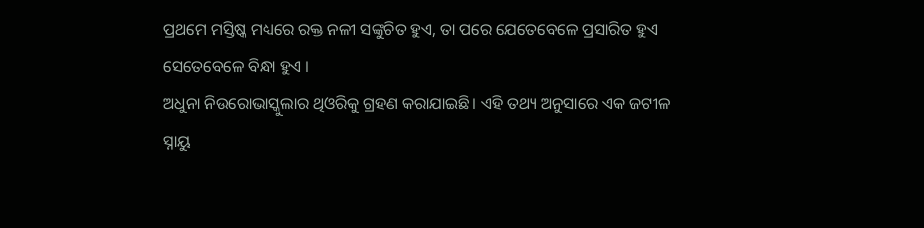ପ୍ରଥମେ ମସ୍ତିଷ୍କ ମଧ୍ୟରେ ରକ୍ତ ନଳୀ ସଙ୍କୁଚିତ ହୁଏ, ତା ପରେ ଯେତେବେଳେ ପ୍ରସାରିତ ହୁଏ ସେତେବେଳେ ବିନ୍ଧା ହୁଏ ।
ଅଧୁନା ନିଉରୋଭାସ୍କୁଲାର ଥିଓରିକୁ ଗ୍ରହଣ କରାଯାଇଛି। ଏହି ତଥ୍ୟ ଅନୁସାରେ ଏକ ଜଟୀଳ ସ୍ନାୟୁ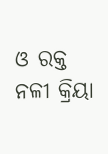ଓ ରକ୍ତ ନଳୀ କ୍ରିୟା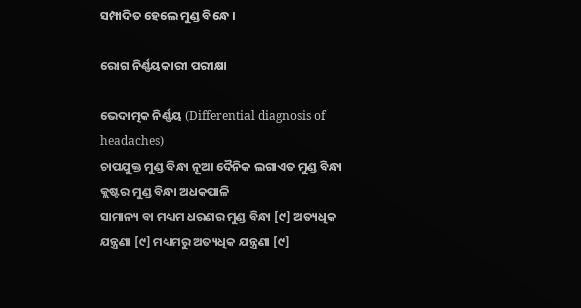ସମ୍ପାଦିତ ହେଲେ ମୁଣ୍ଡ ବିନ୍ଧେ ।

ରୋଗ ନିର୍ଣ୍ଣୟକାରୀ ପରୀକ୍ଷା

ଭେଦାତ୍ମକ ନିର୍ଣ୍ଣୟ (Differential diagnosis of headaches)
ଚାପଯୁକ୍ତ ମୁଣ୍ଡ ବିନ୍ଧା ନୂଆ ଦୈନିକ ଲଗାଏତ ମୁଣ୍ଡ ବିନ୍ଧା କ୍ଲଷ୍ଟର ମୁଣ୍ଡ ବିନ୍ଧା ଅଧକପାଳି
ସାମାନ୍ୟ ବା ମଧ୍ୟମ ଧରଣର ମୁଣ୍ଡ ବିନ୍ଧା [୯] ଅତ୍ୟଧିକ ଯନ୍ତ୍ରଣା [୯] ମଧ୍ୟମରୁ ଅତ୍ୟଧିକ ଯନ୍ତ୍ରଣା [୯]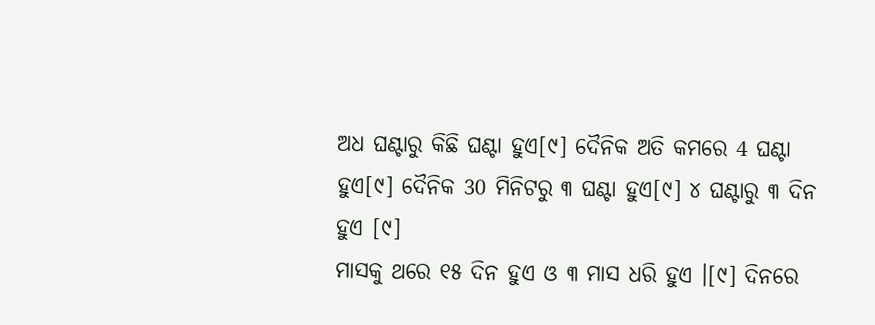ଅଧ ଘଣ୍ଟାରୁ କିଛି ଘଣ୍ଟା ହୁଏ[୯] ଦୈନିକ ଅତି କମରେ 4 ଘଣ୍ଟା ହୁଏ[୯] ଦୈନିକ 30 ମିନିଟରୁ ୩ ଘଣ୍ଟା ହୁଏ[୯] ୪ ଘଣ୍ଟାରୁ ୩ ଦିନ ହୁଏ [୯]
ମାସକୁ ଥରେ ୧୫ ଦିନ ହୁଏ ଓ ୩ ମାସ ଧରି ହୁଏ ।[୯] ଦିନରେ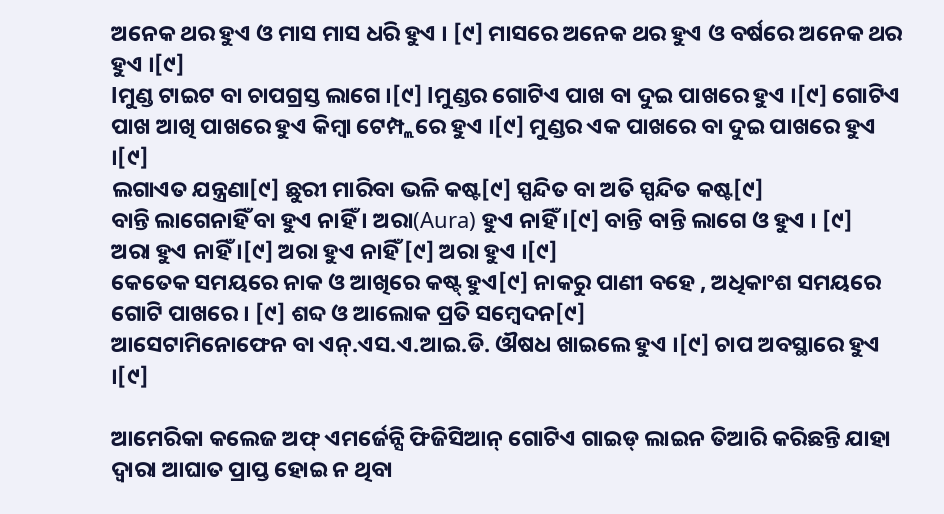ଅନେକ ଥର ହୁଏ ଓ ମାସ ମାସ ଧରି ହୁଏ । [୯] ମାସରେ ଅନେକ ଥର ହୁଏ ଓ ବର୍ଷରେ ଅନେକ ଥର ହୁଏ ।[୯]
lମୁଣ୍ଡ ଟାଇଟ ବା ଚାପଗ୍ରସ୍ତ ଲାଗେ ।[୯] lମୁଣ୍ଡର ଗୋଟିଏ ପାଖ ବା ଦୁଇ ପାଖରେ ହୁଏ ।[୯] ଗୋଟିଏ ପାଖ ଆଖି ପାଖରେ ହୁଏ କିମ୍ବା ଟେମ୍ପ୍ଲରେ ହୁଏ ।[୯] ମୁଣ୍ଡର ଏକ ପାଖରେ ବା ଦୁଇ ପାଖରେ ହୁଏ ।[୯]
ଲଗାଏତ ଯନ୍ତ୍ରଣା[୯] ଛୁରୀ ମାରିବା ଭଳି କଷ୍ଟ[୯] ସ୍ପନ୍ଦିତ ବା ଅତି ସ୍ପନ୍ଦିତ କଷ୍ଟ[୯]
ବାନ୍ତି ଲାଗେନାହିଁ ବା ହୁଏ ନାହିଁ । ଅରା(Aura) ହୁଏ ନାହିଁ ।[୯] ବାନ୍ତି ବାନ୍ତି ଲାଗେ ଓ ହୁଏ । [୯]
ଅରା ହୁଏ ନାହିଁ ।[୯] ଅରା ହୁଏ ନାହିଁ [୯] ଅରା ହୁଏ ।[୯]
କେତେକ ସମୟରେ ନାକ ଓ ଆଖିରେ କଷ୍ଟ୍ ହୁଏ[୯] ନାକରୁ ପାଣୀ ବହେ , ଅଧିକାଂଶ ସମୟରେ ଗୋଟି ପାଖରେ । [୯] ଶବ୍ଦ ଓ ଆଲୋକ ପ୍ରତି ସମ୍ବେଦନ[୯]
ଆସେଟାମିନୋଫେନ ବା ଏନ୍.ଏସ.ଏ.ଆଇ.ଡି. ଔଷଧ ଖାଇଲେ ହୁଏ ।[୯] ଚାପ ଅବସ୍ଥାରେ ହୁଏ ।[୯]

ଆମେରିକା କଲେଜ ଅଫ୍ ଏମର୍ଜେନ୍ସି ଫିଜିସିଆନ୍ ଗୋଟିଏ ଗାଇଡ୍ ଲାଇନ ତିଆରି କରିଛନ୍ତି ଯାହା ଦ୍ଵାରା ଆଘାତ ପ୍ରାପ୍ତ ହୋଇ ନ ଥିବା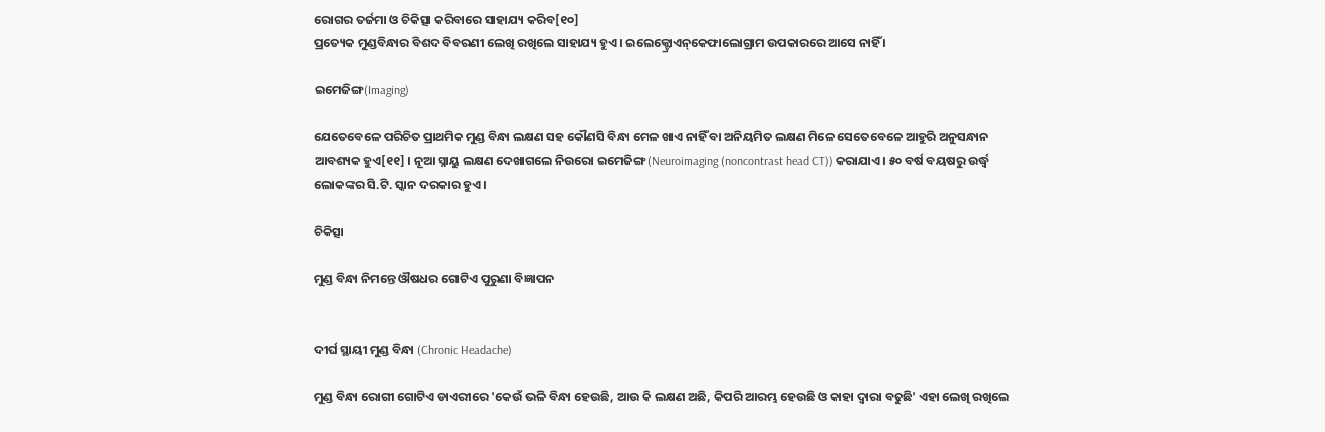ରୋଗର ତର୍ଜମା ଓ ଚିକିତ୍ସା କରିବାରେ ସାହାଯ୍ୟ କରିବ[୧୦]
ପ୍ରତ୍ୟେକ ମୁଣ୍ଡବିନ୍ଧାର ବିଶଦ ବିବରଣୀ ଲେଖି ରଖିଲେ ସାହାଯ୍ୟ ହୁଏ । ଇଲେକ୍ଟ୍ରୋଏନ୍‌କେଫାଲୋଗ୍ରାମ ଉପକାରରେ ଆସେ ନାହିଁ ।

ଇମେଜିଙ୍ଗ(Imaging)

ଯେତେବେଳେ ପରିଚିତ ପ୍ରାଥମିକ ମୁଣ୍ଡ ବିନ୍ଧା ଲକ୍ଷଣ ସହ କୌଣସି ବିନ୍ଧା ମେଳ ଖାଏ ନାହିଁ ବା ଅନିୟମିତ ଲକ୍ଷଣ ମିଳେ ସେତେବେଳେ ଆହୁରି ଅନୁସନ୍ଧାନ ଆବଶ୍ୟକ ହୁଏ[୧୧] । ନୂଆ ସ୍ନାୟୁ ଲକ୍ଷଣ ଦେଖାଗଲେ ନିଉରୋ ଇମେଜିଙ୍ଗ (Neuroimaging (noncontrast head CT)) କରାଯାଏ । ୫୦ ବର୍ଷ ବୟଷରୁ ଉର୍ଦ୍ଧ୍ଵ ଲୋକଙ୍କର ସି.ଟି. ସ୍କାନ ଦରକାର ହୁଏ ।

ଚିକିତ୍ସା

ମୁଣ୍ଡ ବିନ୍ଧା ନିମନ୍ତେ ଔଷଧର ଗୋଟିଏ ପୁରୁଣା ବିଜ୍ଞାପନ


ଦୀର୍ଘ ସ୍ଥାୟୀ ମୁଣ୍ଡ ବିନ୍ଧା (Chronic Headache)

ମୁଣ୍ଡ ବିନ୍ଧା ରୋଗୀ ଗୋଟିଏ ଡାଏରୀରେ 'କେଉଁ ଭଳି ବିନ୍ଧା ହେଉଛି, ଆଉ କି ଲକ୍ଷଣ ଅଛି, କିପରି ଆରମ୍ଭ ହେଉଛି ଓ କାହା ଦ୍ଵାରା ବଢୁଛି' ଏହା ଲେଖି ରଖିଲେ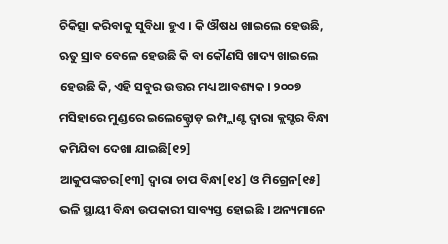ଚିକିତ୍ସା କରିବାକୁ ସୁବିଧା ହୁଏ । କି ଔଷଧ ଖାଇଲେ ହେଉଛି, ଋତୁ ସ୍ରାବ ବେଳେ ହେଉଛି କି ବା କୌଣସି ଖାଦ୍ୟ ଖାଇଲେ ହେଉଛି କି, ଏହି ସବୁର ଉତ୍ତର ମଧ୍ୟ ଆବଶ୍ୟକ । ୨୦୦୭ ମସିହାରେ ମୁଣ୍ଡରେ ଇଲେକ୍ଟ୍ରୋଡ଼ ଇମ୍ପ୍ଲାଣ୍ଟ ଦ୍ଵାରା କ୍ଲସ୍ଟର ବିନ୍ଧା କମିଯିବା ଦେଖା ଯାଇଛି[୧୨]
ଆକୁପଙ୍କଚର[୧୩] ଦ୍ଵାରା ଚାପ ବିନ୍ଧା[୧୪] ଓ ମିଗ୍ରେନ[୧୫] ଭଳି ସ୍ଥାୟୀ ବିନ୍ଧା ଉପକାରୀ ସାବ୍ୟସ୍ତ ହୋଇଛି । ଅନ୍ୟମାନେ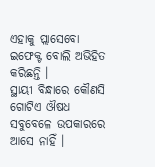ଏହାକୁ ପ୍ଲାସେବୋ ଇଫେକ୍ଟ ବୋଲି ଅଭିହିତ କରିଛନ୍ତି ।
ସ୍ଥାୟୀ ବିନ୍ଧାରେ କୌଣସି ଗୋଟିଏ ଔଷଧ ସବୁବେଳେ ଉପକାରରେ ଆସେ ନାହିଁ ।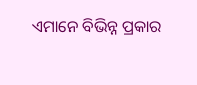ଏମାନେ ବିଭିନ୍ନ ପ୍ରକାର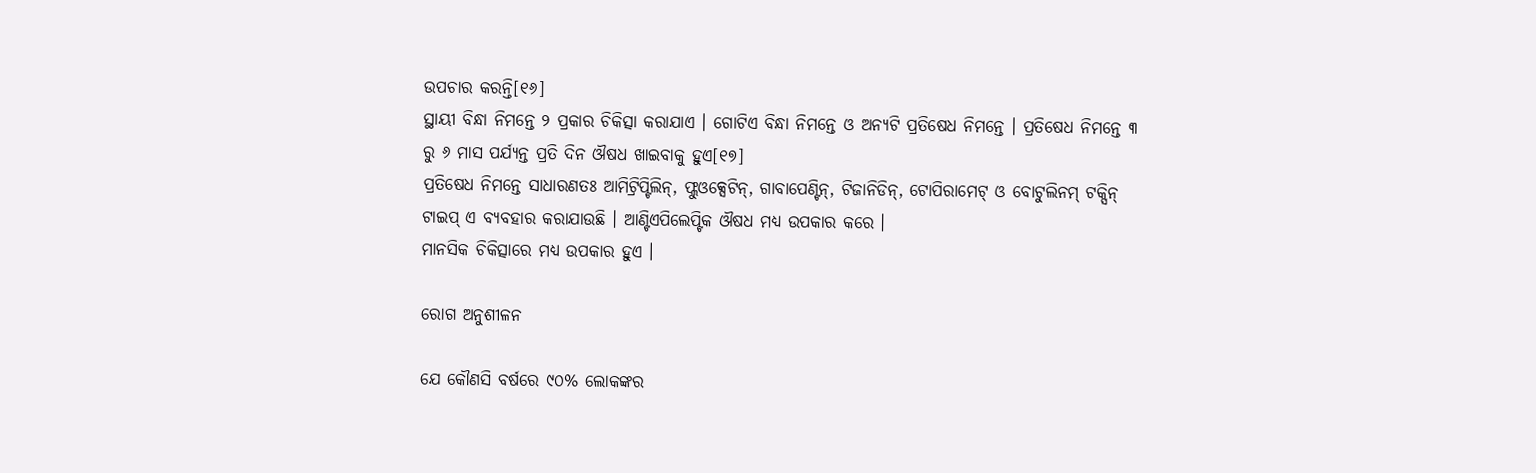ଉପଚାର କରନ୍ତି[୧୬]
ସ୍ଥାୟୀ ବିନ୍ଧା ନିମନ୍ତେ ୨ ପ୍ରକାର ଚିକିତ୍ସା କରାଯାଏ । ଗୋଟିଏ ବିନ୍ଧା ନିମନ୍ତେ ଓ ଅନ୍ୟଟି ପ୍ରତିଷେଧ ନିମନ୍ତେ । ପ୍ରତିଷେଧ ନିମନ୍ତେ ୩ ରୁ ୬ ମାସ ପର୍ଯ୍ୟନ୍ତ ପ୍ରତି ଦିନ ଔଷଧ ଖାଇବାକୁ ହୁଏ[୧୭]
ପ୍ରତିଷେଧ ନିମନ୍ତେ ସାଧାରଣତଃ ଆମିଟ୍ରିପ୍ଟିଲିନ୍, ଫ୍ଲୁଓକ୍ସେଟିନ୍, ଗାବାପେଣ୍ଟିନ୍, ଟିଜାନିଡିନ୍, ଟୋପିରାମେଟ୍ ଓ ବୋଟୁଲିନମ୍ ଟକ୍ସିନ୍ ଟାଇପ୍ ଏ ବ୍ୟବହାର କରାଯାଉଛି । ଆଣ୍ଟିଏପିଲେପ୍ଟିକ ଔଷଧ ମଧ୍ୟ ଉପକାର କରେ ।
ମାନସିକ ଚିକିତ୍ସାରେ ମଧ୍ୟ ଉପକାର ହୁଏ ।

ରୋଗ ଅନୁଶୀଳନ

ଯେ କୌଣସି ବର୍ଷରେ ୯୦% ଲୋକଙ୍କର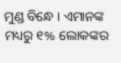ମୁଣ୍ଡ ବିନ୍ଧେ । ଏମାନଙ୍କ ମଧ୍ୟରୁ ୧% ଲୋକଙ୍କର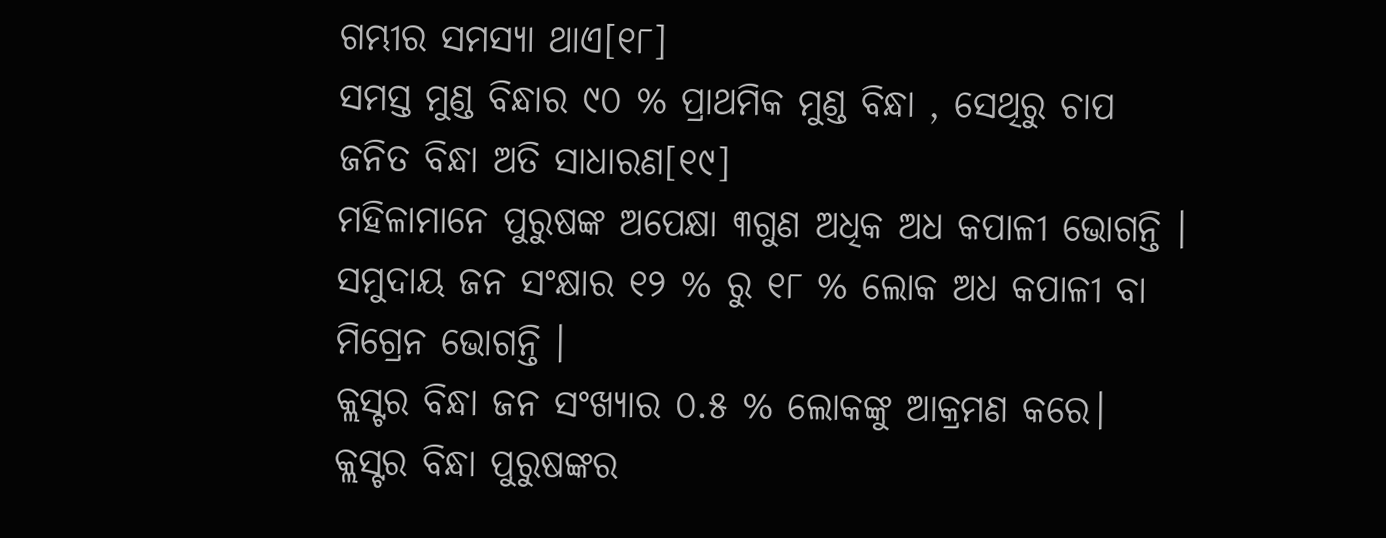ଗମ୍ଭୀର ସମସ୍ୟା ଥାଏ[୧୮]
ସମସ୍ତ ମୁଣ୍ଡ ବିନ୍ଧାର ୯୦ % ପ୍ରାଥମିକ ମୁଣ୍ଡ ବିନ୍ଧା , ସେଥିରୁ ଚାପ ଜନିତ ବିନ୍ଧା ଅତି ସାଧାରଣ[୧୯]
ମହିଳାମାନେ ପୁରୁଷଙ୍କ ଅପେକ୍ଷା ୩ଗୁଣ ଅଧିକ ଅଧ କପାଳୀ ଭୋଗନ୍ତି । ସମୁଦାୟ ଜନ ସଂକ୍ଷାର ୧୨ % ରୁ ୧୮ % ଲୋକ ଅଧ କପାଳୀ ବା ମିଗ୍ରେନ ଭୋଗନ୍ତି ।
କ୍ଲସ୍ଟର ବିନ୍ଧା ଜନ ସଂଖ୍ୟାର ୦.୫ % ଲୋକଙ୍କୁ ଆକ୍ରମଣ କରେ। କ୍ଲସ୍ଟର ବିନ୍ଧା ପୁରୁଷଙ୍କର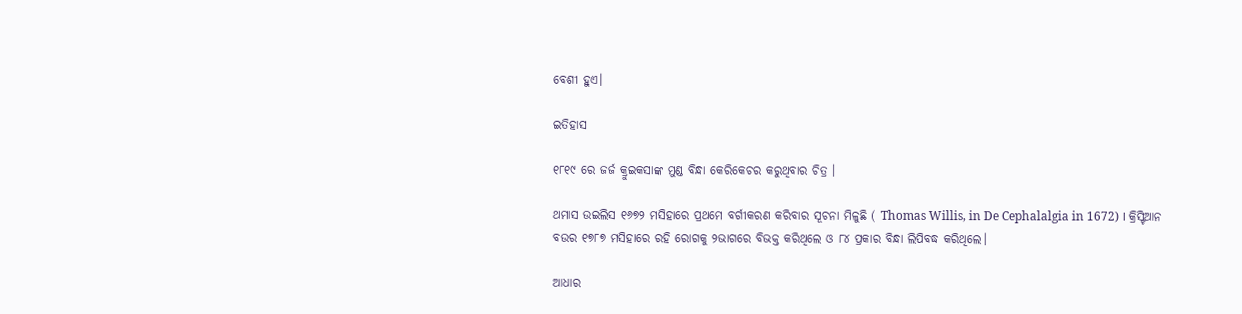ବେଶୀ ହୁଏ।

ଇତିହାସ

୧୮୧୯ ରେ ଜର୍ଜ କ୍ରୁଇକସାଙ୍କ ମୁଣ୍ଡ ବିନ୍ଧା କେରିକେଚର କରୁଥିବାର ଚିତ୍ର ।

ଥମାସ ଉଇଲିସ ୧୬୭୨ ମସିହାରେ ପ୍ରଥମେ ବର୍ଗୀକରଣ କରିବାର ସୂଚନା ମିଳୁଛି ( Thomas Willis, in De Cephalalgia in 1672) । କ୍ରିସ୍ଟିଆନ ବଉର ୧୭୮୭ ମସିହାରେ ରହି ରୋଗକୁ ୨ଭାଗରେ ବିଭକ୍ତ କରିଥିଲେ ଓ ୮୪ ପ୍ରକାର ବିନ୍ଧା ଲିପିବଦ୍ଧ କରିଥିଲେ।

ଆଧାର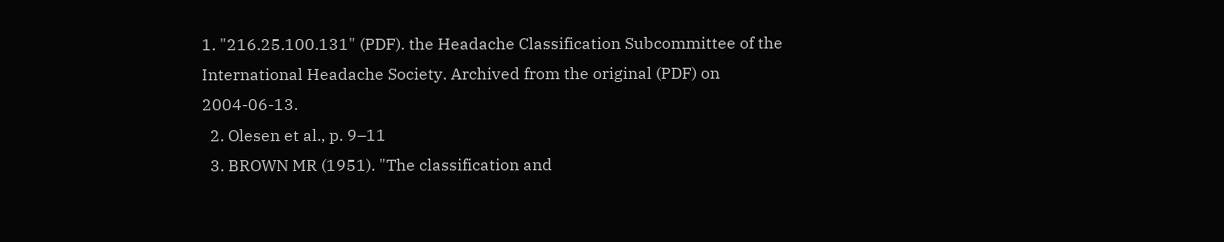1. "216.25.100.131" (PDF). the Headache Classification Subcommittee of the International Headache Society. Archived from the original (PDF) on 2004-06-13.
  2. Olesen et al., p. 9–11
  3. BROWN MR (1951). "The classification and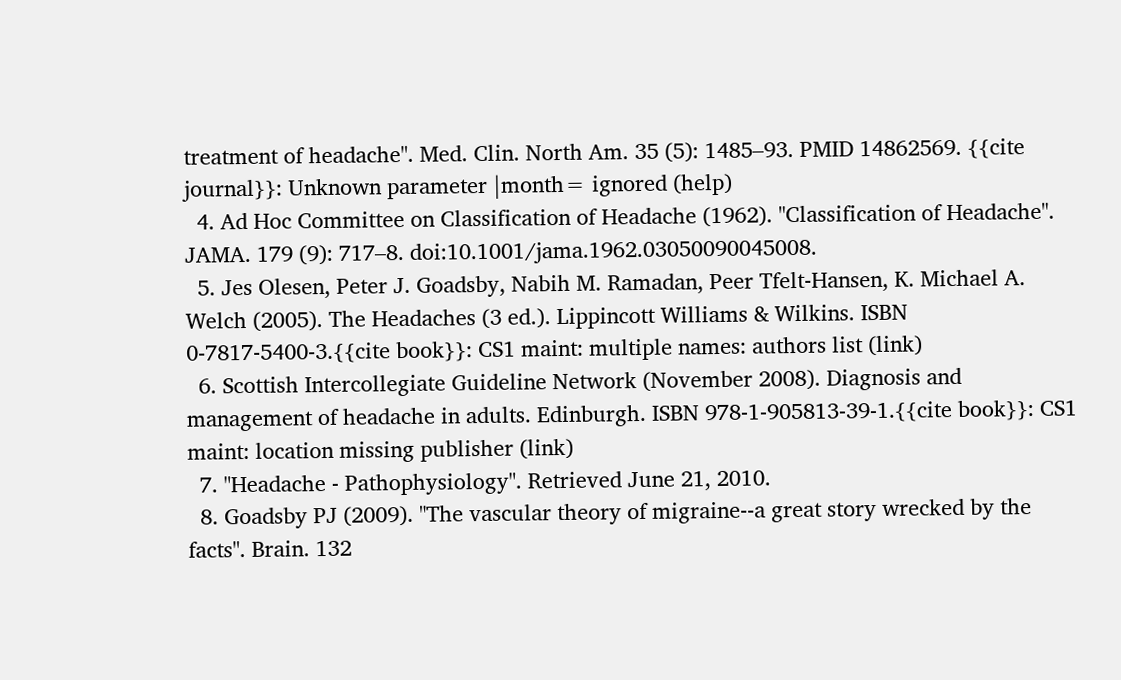treatment of headache". Med. Clin. North Am. 35 (5): 1485–93. PMID 14862569. {{cite journal}}: Unknown parameter |month= ignored (help)
  4. Ad Hoc Committee on Classification of Headache (1962). "Classification of Headache". JAMA. 179 (9): 717–8. doi:10.1001/jama.1962.03050090045008.
  5. Jes Olesen, Peter J. Goadsby, Nabih M. Ramadan, Peer Tfelt-Hansen, K. Michael A. Welch (2005). The Headaches (3 ed.). Lippincott Williams & Wilkins. ISBN 0-7817-5400-3.{{cite book}}: CS1 maint: multiple names: authors list (link)
  6. Scottish Intercollegiate Guideline Network (November 2008). Diagnosis and management of headache in adults. Edinburgh. ISBN 978-1-905813-39-1.{{cite book}}: CS1 maint: location missing publisher (link)
  7. "Headache - Pathophysiology". Retrieved June 21, 2010.
  8. Goadsby PJ (2009). "The vascular theory of migraine--a great story wrecked by the facts". Brain. 132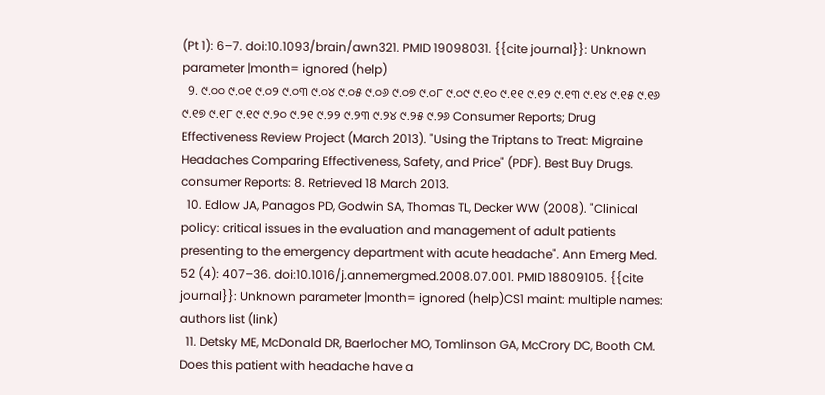(Pt 1): 6–7. doi:10.1093/brain/awn321. PMID 19098031. {{cite journal}}: Unknown parameter |month= ignored (help)
  9. ୯.୦୦ ୯.୦୧ ୯.୦୨ ୯.୦୩ ୯.୦୪ ୯.୦୫ ୯.୦୬ ୯.୦୭ ୯.୦୮ ୯.୦୯ ୯.୧୦ ୯.୧୧ ୯.୧୨ ୯.୧୩ ୯.୧୪ ୯.୧୫ ୯.୧୬ ୯.୧୭ ୯.୧୮ ୯.୧୯ ୯.୨୦ ୯.୨୧ ୯.୨୨ ୯.୨୩ ୯.୨୪ ୯.୨୫ ୯.୨୬ Consumer Reports; Drug Effectiveness Review Project (March 2013). "Using the Triptans to Treat: Migraine Headaches Comparing Effectiveness, Safety, and Price" (PDF). Best Buy Drugs. consumer Reports: 8. Retrieved 18 March 2013.
  10. Edlow JA, Panagos PD, Godwin SA, Thomas TL, Decker WW (2008). "Clinical policy: critical issues in the evaluation and management of adult patients presenting to the emergency department with acute headache". Ann Emerg Med. 52 (4): 407–36. doi:10.1016/j.annemergmed.2008.07.001. PMID 18809105. {{cite journal}}: Unknown parameter |month= ignored (help)CS1 maint: multiple names: authors list (link)
  11. Detsky ME, McDonald DR, Baerlocher MO, Tomlinson GA, McCrory DC, Booth CM. Does this patient with headache have a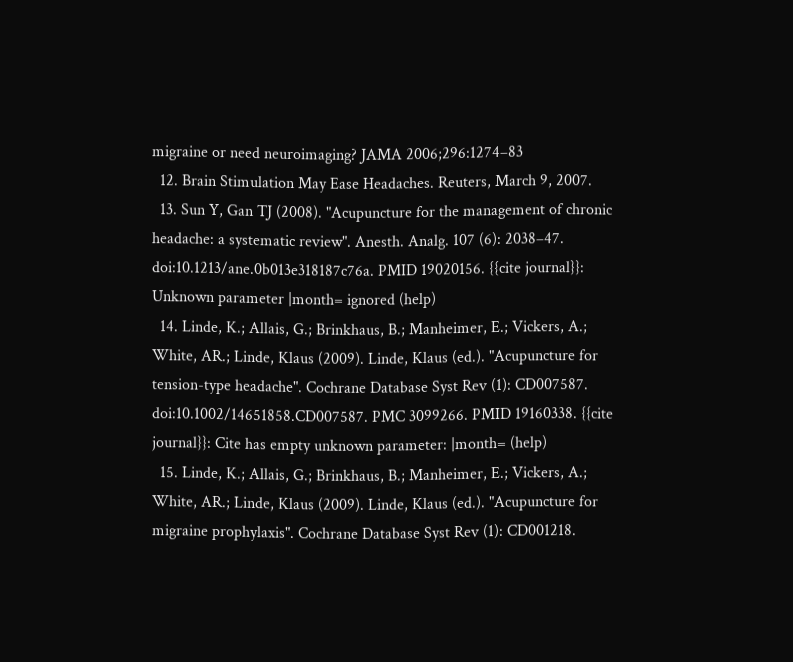migraine or need neuroimaging? JAMA 2006;296:1274–83
  12. Brain Stimulation May Ease Headaches. Reuters, March 9, 2007.
  13. Sun Y, Gan TJ (2008). "Acupuncture for the management of chronic headache: a systematic review". Anesth. Analg. 107 (6): 2038–47. doi:10.1213/ane.0b013e318187c76a. PMID 19020156. {{cite journal}}: Unknown parameter |month= ignored (help)
  14. Linde, K.; Allais, G.; Brinkhaus, B.; Manheimer, E.; Vickers, A.; White, AR.; Linde, Klaus (2009). Linde, Klaus (ed.). "Acupuncture for tension-type headache". Cochrane Database Syst Rev (1): CD007587. doi:10.1002/14651858.CD007587. PMC 3099266. PMID 19160338. {{cite journal}}: Cite has empty unknown parameter: |month= (help)
  15. Linde, K.; Allais, G.; Brinkhaus, B.; Manheimer, E.; Vickers, A.; White, AR.; Linde, Klaus (2009). Linde, Klaus (ed.). "Acupuncture for migraine prophylaxis". Cochrane Database Syst Rev (1): CD001218.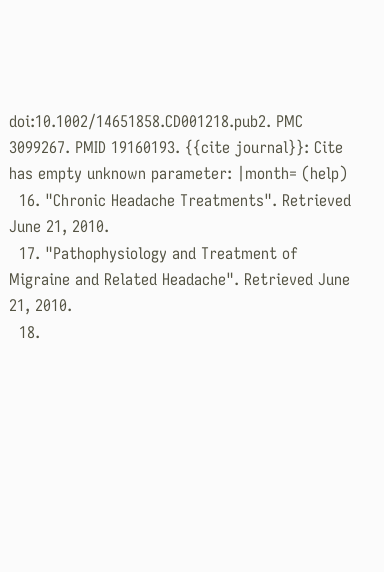doi:10.1002/14651858.CD001218.pub2. PMC 3099267. PMID 19160193. {{cite journal}}: Cite has empty unknown parameter: |month= (help)
  16. "Chronic Headache Treatments". Retrieved June 21, 2010.
  17. "Pathophysiology and Treatment of Migraine and Related Headache". Retrieved June 21, 2010.
  18.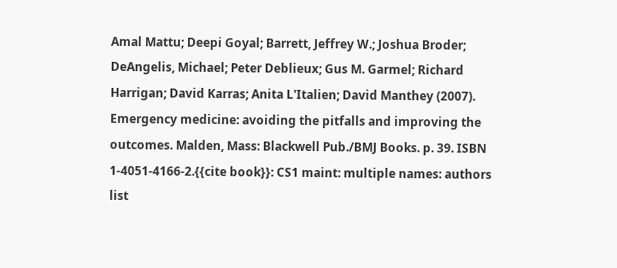Amal Mattu; Deepi Goyal; Barrett, Jeffrey W.; Joshua Broder; DeAngelis, Michael; Peter Deblieux; Gus M. Garmel; Richard Harrigan; David Karras; Anita L'Italien; David Manthey (2007). Emergency medicine: avoiding the pitfalls and improving the outcomes. Malden, Mass: Blackwell Pub./BMJ Books. p. 39. ISBN 1-4051-4166-2.{{cite book}}: CS1 maint: multiple names: authors list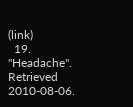(link)
  19. "Headache". Retrieved 2010-08-06.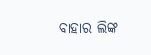ବାହାର ଲିଙ୍କ